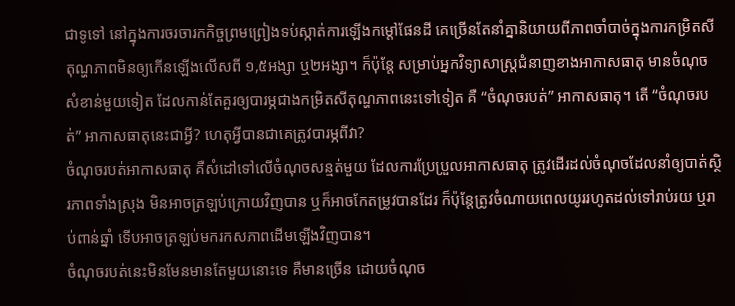ជាទូទៅ នៅក្នុងការចរចារកកិច្ចព្រមព្រៀងទប់ស្កាត់ការឡើងកម្តៅផែនដី គេច្រើនតែនាំគ្នានិយាយពីភាពចាំបាច់ក្នុងការកម្រិតសីតុណ្ហភាពមិនឲ្យកើនឡើងលើសពី ១,៥អង្សា ឬ២អង្សា។ ក៏ប៉ុន្តែ សម្រាប់អ្នកវិទ្យាសាស្រ្តជំនាញខាងអាកាសធាតុ មានចំណុចសំខាន់មួយទៀត ដែលកាន់តែគួរឲ្យបារម្ភជាងកម្រិតសីតុណ្ហភាពនេះទៅទៀត គឺ “ចំណុចរបត់” អាកាសធាតុ។ តើ “ចំណុចរបត់” អាកាសធាតុនេះជាអ្វី? ហេតុអ្វីបានជាគេត្រូវបារម្ភពីវា?
ចំណុចរបត់អាកាសធាតុ គឺសំដៅទៅលើចំណុចសន្មត់មួយ ដែលការប្រែប្រួលអាកាសធាតុ ត្រូវដើរដល់ចំណុចដែលនាំឲ្យបាត់ស្ថិរភាពទាំងស្រុង មិនអាចត្រឡប់ក្រោយវិញបាន ឬក៏អាចកែតម្រូវបានដែរ ក៏ប៉ុន្តែត្រូវចំណាយពេលយូររហូតដល់ទៅរាប់រយ ឬរាប់ពាន់ឆ្នាំ ទើបអាចត្រឡប់មករកសភាពដើមឡើងវិញបាន។
ចំណុចរបត់នេះមិនមែនមានតែមួយនោះទេ គឺមានច្រើន ដោយចំណុច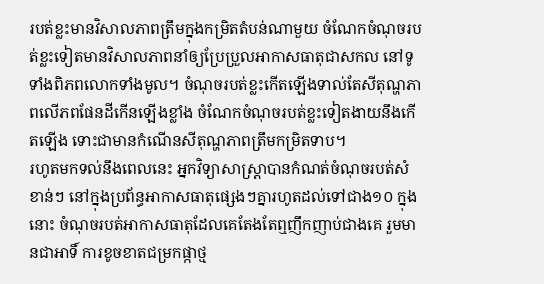របត់ខ្លះមានវិសាលភាពត្រឹមក្នុងកម្រិតតំបន់ណាមួយ ចំណែកចំណុចរបត់ខ្លះទៀតមានវិសាលភាពនាំឲ្យប្រែប្រួលអាកាសធាតុជាសកល នៅទូទាំងពិភពលោកទាំងមូល។ ចំណុចរបត់ខ្លះកើតឡើងទាល់តែសីតុណ្ហភាពលើភពផែនដីកើនឡើងខ្លាំង ចំណែកចំណុចរបត់ខ្លះទៀតងាយនឹងកើតឡើង ទោះជាមានកំណើនសីតុណ្ហភាពត្រឹមកម្រិតទាប។
រហូតមកទល់នឹងពេលនេះ អ្នកវិទ្យាសាស្ត្រាបានកំណត់ចំណុចរបត់សំខាន់ៗ នៅក្នុងប្រព័ន្ធអាកាសធាតុផ្សេងៗគ្នារហូតដល់ទៅជាង១០ ក្នុងនោះ ចំណុចរបត់អាកាសធាតុដែលគេតែងតែឮញឹកញាប់ជាងគេ រួមមានជាអាទិ៍ ការខូចខាតជម្រកផ្កាថ្ម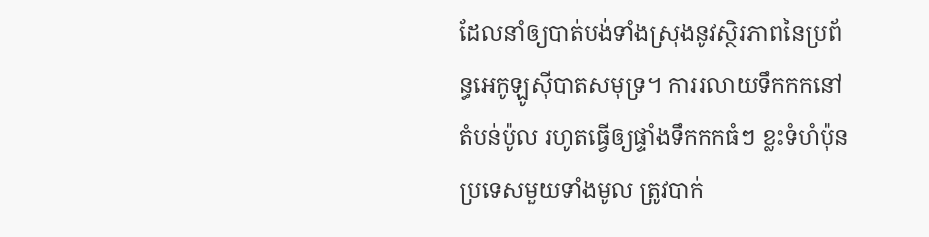ដែលនាំឲ្យបាត់បង់ទាំងស្រុងនូវស្ថិរភាពនៃប្រព័ន្ធអេកូឡូស៊ីបាតសមុទ្រ។ ការរលាយទឹកកកនៅតំបន់ប៉ូល រហូតធ្វើឲ្យផ្ទាំងទឹកកកធំៗ ខ្លះទំហំប៉ុនប្រទេសមួយទាំងមូល ត្រូវបាក់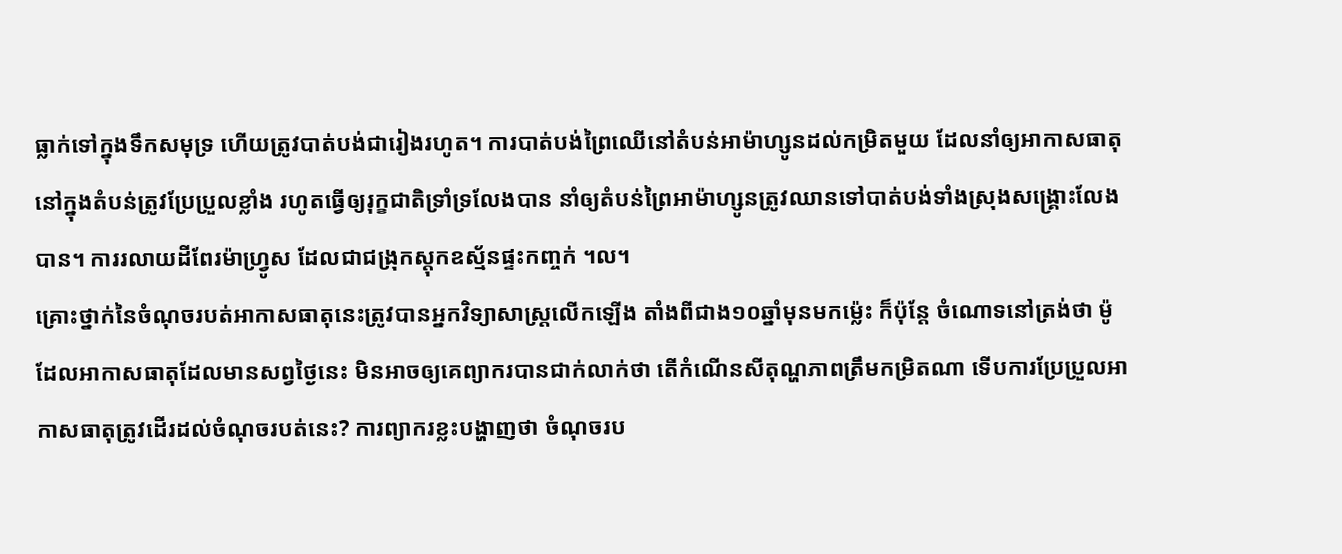ធ្លាក់ទៅក្នុងទឹកសមុទ្រ ហើយត្រូវបាត់បង់ជារៀងរហូត។ ការបាត់បង់ព្រៃឈើនៅតំបន់អាម៉ាហ្សូនដល់កម្រិតមួយ ដែលនាំឲ្យអាកាសធាតុនៅក្នុងតំបន់ត្រូវប្រែប្រួលខ្លាំង រហូតធ្វើឲ្យរុក្ខជាតិទ្រាំទ្រលែងបាន នាំឲ្យតំបន់ព្រៃអាម៉ាហ្សូនត្រូវឈានទៅបាត់បង់ទាំងស្រុងសង្រ្គោះលែងបាន។ ការរលាយដីពែរម៉ាហ្វ្រូស ដែលជាជង្រុកស្តុកឧស្ម័នផ្ទះកញ្ចក់ ។ល។
គ្រោះថ្នាក់នៃចំណុចរបត់អាកាសធាតុនេះត្រូវបានអ្នកវិទ្យាសាស្រ្តលើកឡើង តាំងពីជាង១០ឆ្នាំមុនមកម៉្លេះ ក៏ប៉ុន្តែ ចំណោទនៅត្រង់ថា ម៉ូដែលអាកាសធាតុដែលមានសព្វថ្ងៃនេះ មិនអាចឲ្យគេព្យាករបានជាក់លាក់ថា តើកំណើនសីតុណ្ហភាពត្រឹមកម្រិតណា ទើបការប្រែប្រួលអាកាសធាតុត្រូវដើរដល់ចំណុចរបត់នេះ? ការព្យាករខ្លះបង្ហាញថា ចំណុចរប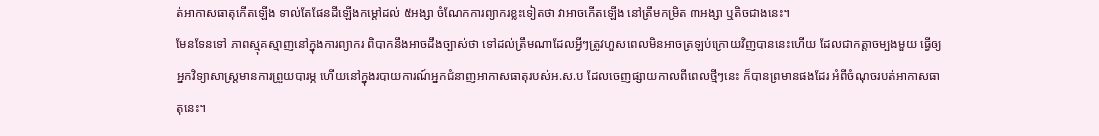ត់អាកាសធាតុកើតឡើង ទាល់តែផែនដីឡើងកម្តៅដល់ ៥អង្សា ចំណែកការព្យាករខ្លះទៀតថា វាអាចកើតឡើង នៅត្រឹមកម្រិត ៣អង្សា ឬតិចជាងនេះ។
មែនទែនទៅ ភាពស្មុគស្មាញនៅក្នុងការព្យាករ ពិបាកនឹងអាចដឹងច្បាស់ថា ទៅដល់ត្រឹមណាដែលអ្វីៗត្រូវហួសពេលមិនអាចត្រឡប់ក្រោយវិញបាននេះហើយ ដែលជាកត្តាចម្បងមួយ ធ្វើឲ្យអ្នកវិទ្យាសាស្រ្តមានការព្រួយបារម្ភ ហើយនៅក្នុងរបាយការណ៍អ្នកជំនាញអាកាសធាតុរបស់អ.ស.ប ដែលចេញផ្សាយកាលពីពេលថ្មីៗនេះ ក៏បានព្រមានផងដែរ អំពីចំណុចរបត់អាកាសធាតុនេះ។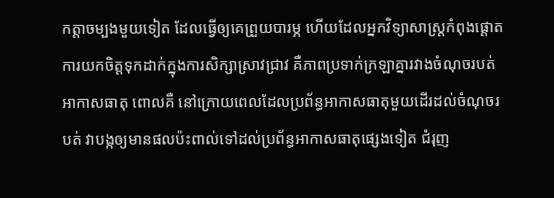កត្តាចម្បងមួយទៀត ដែលធ្វើឲ្យគេព្រួយបារម្ភ ហើយដែលអ្នកវិទ្យាសាស្ត្រកំពុងផ្តោតការយកចិត្តទុកដាក់ក្នុងការសិក្សាស្រាវជ្រាវ គឺភាពប្រទាក់ក្រឡាគ្នារវាងចំណុចរបត់អាកាសធាតុ ពោលគឺ នៅក្រោយពេលដែលប្រព័ន្ធអាកាសធាតុមួយដើរដល់ចំណុចរបត់ វាបង្កឲ្យមានផលប៉ះពាល់ទៅដល់ប្រព័ន្ធអាកាសធាតុផ្សេងទៀត ជំរុញ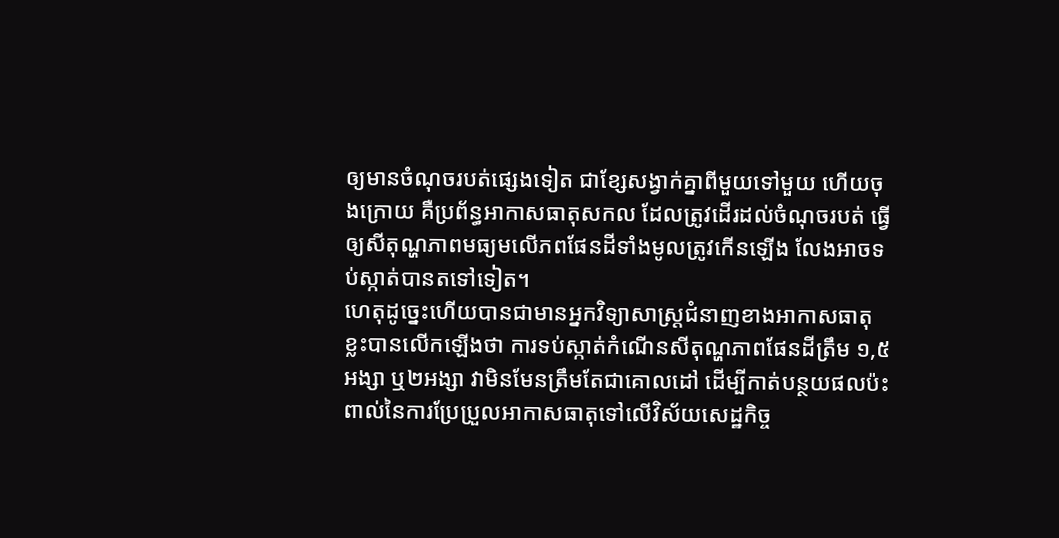ឲ្យមានចំណុចរបត់ផ្សេងទៀត ជាខ្សែសង្វាក់គ្នាពីមួយទៅមួយ ហើយចុងក្រោយ គឺប្រព័ន្ធអាកាសធាតុសកល ដែលត្រូវដើរដល់ចំណុចរបត់ ធ្វើឲ្យសីតុណ្ហភាពមធ្យមលើភពផែនដីទាំងមូលត្រូវកើនឡើង លែងអាចទប់ស្កាត់បានតទៅទៀត។
ហេតុដូច្នេះហើយបានជាមានអ្នកវិទ្យាសាស្រ្តជំនាញខាងអាកាសធាតុខ្លះបានលើកឡើងថា ការទប់ស្កាត់កំណើនសីតុណ្ហភាពផែនដីត្រឹម ១,៥អង្សា ឬ២អង្សា វាមិនមែនត្រឹមតែជាគោលដៅ ដើម្បីកាត់បន្ថយផលប៉ះពាល់នៃការប្រែប្រួលអាកាសធាតុទៅលើវិស័យសេដ្ឋកិច្ច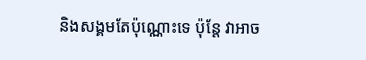និងសង្គមតែប៉ុណ្ណោះទេ ប៉ុន្តែ វាអាច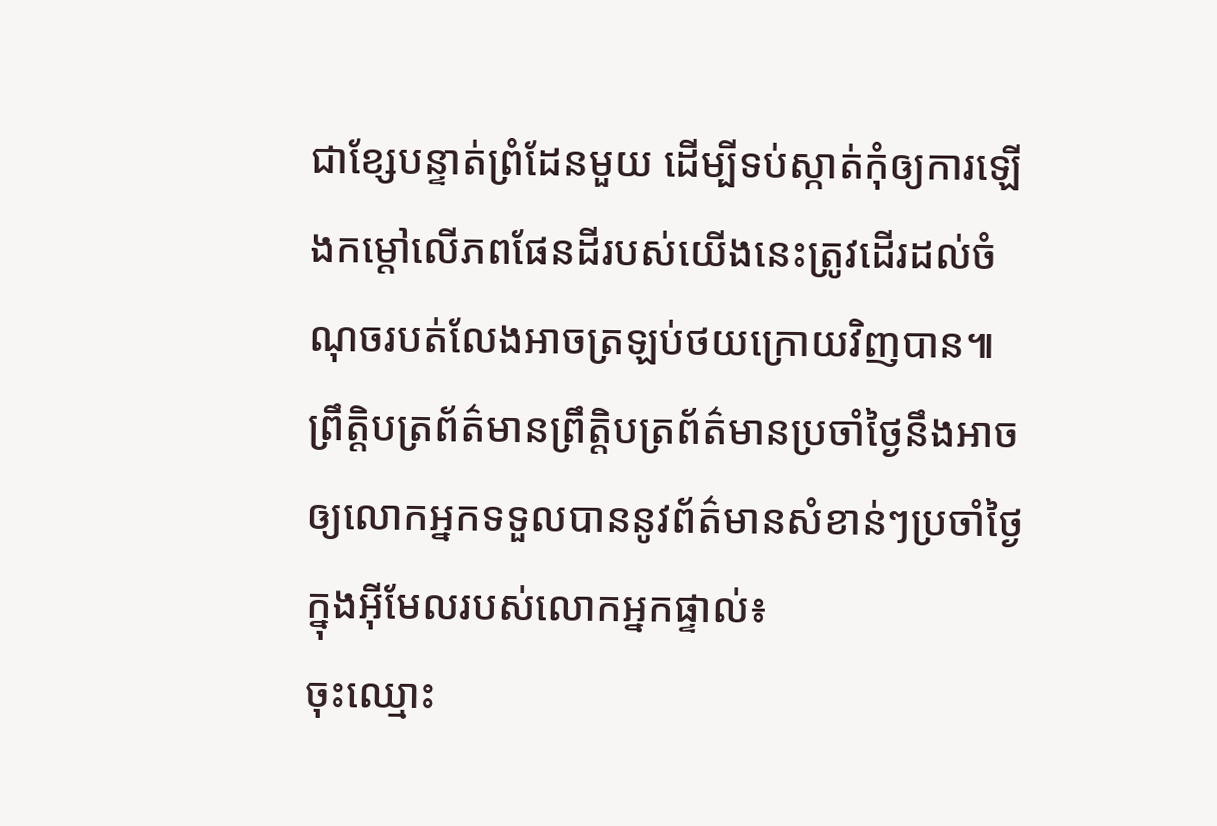ជាខ្សែបន្ទាត់ព្រំដែនមួយ ដើម្បីទប់ស្កាត់កុំឲ្យការឡើងកម្តៅលើភពផែនដីរបស់យើងនេះត្រូវដើរដល់ចំណុចរបត់លែងអាចត្រឡប់ថយក្រោយវិញបាន៕
ព្រឹត្តិបត្រព័ត៌មានព្រឹត្តិបត្រព័ត៌មានប្រចាំថ្ងៃនឹងអាចឲ្យលោកអ្នកទទួលបាននូវព័ត៌មានសំខាន់ៗប្រចាំថ្ងៃក្នុងអ៊ីមែលរបស់លោកអ្នកផ្ទាល់៖
ចុះឈ្មោះ